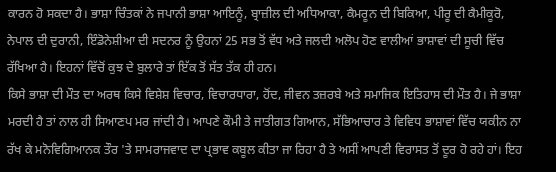ਕਾਰਨ ਹੋ ਸਕਦਾ ਹੈ। ਭਾਸ਼ਾ ਚਿੰਤਕਾਂ ਨੇ ਜਪਾਨੀ ਭਾਸ਼ਾ ਆਇਨੂੰ, ਬ੍ਰਾਜ਼ੀਲ ਦੀ ਅਧਿਆਕਾ, ਕੈਮਰੂਨ ਦੀ ਬਿਕਿਆ, ਪੀਰੂ ਦੀ ਕੈਮੀਕੂਰੋ, ਨੇਪਾਲ ਦੀ ਦੁਰਾਨੀ, ਇੰਡੋਨੇਸ਼ੀਆ ਦੀ ਸਦਨਰ ਨੂੰ ਉਹਨਾਂ 25 ਸਭ ਤੋਂ ਵੱਧ ਅਤੇ ਜਲਦੀ ਅਲੋਪ ਹੋਣ ਵਾਲੀਆਂ ਭਾਸ਼ਾਵਾਂ ਦੀ ਸੂਚੀ ਵਿੱਚ ਰੱਖਿਆ ਹੈ। ਇਹਨਾਂ ਵਿੱਚੋਂ ਕੁਝ ਦੇ ਬੁਲਾਰੇ ਤਾਂ ਇੱਕ ਤੋਂ ਸੱਤ ਤੱਕ ਹੀ ਹਨ।
ਕਿਸੇ ਭਾਸ਼ਾ ਦੀ ਮੌਤ ਦਾ ਅਰਥ ਕਿਸੇ ਵਿਸ਼ੇਸ਼ ਵਿਚਾਰ, ਵਿਚਾਰਧਾਰਾ, ਹੋਂਦ, ਜੀਵਨ ਤਜ਼ਰਬੇ ਅਤੇ ਸਮਾਜਿਕ ਇਤਿਹਾਸ ਦੀ ਮੌਤ ਹੈ। ਜੇ ਭਾਸ਼ਾ ਮਰਦੀ ਹੈ ਤਾਂ ਨਾਲ ਹੀ ਸਿਆਣਪ ਮਰ ਜਾਂਦੀ ਹੈ। ਆਪਣੇ ਕੌਮੀ ਤੇ ਜਾਤੀਗਤ ਗਿਆਨ, ਸੱਭਿਆਚਾਰ ਤੇ ਵਿਵਿਧ ਭਾਸ਼ਾਵਾਂ ਵਿੱਚ ਯਕੀਨ ਨਾ ਰੱਖ ਕੇ ਮਨੋਵਿਗਿਆਨਕ ਤੌਰ 'ਤੇ ਸਾਮਰਾਜਵਾਦ ਦਾ ਪ੍ਰਭਾਵ ਕਬੂਲ ਕੀਤਾ ਜਾ ਰਿਹਾ ਹੈ ਤੇ ਅਸੀਂ ਆਪਣੀ ਵਿਰਾਸਤ ਤੋਂ ਦੂਰ ਹੋ ਰਹੇ ਹਾਂ। ਇਹ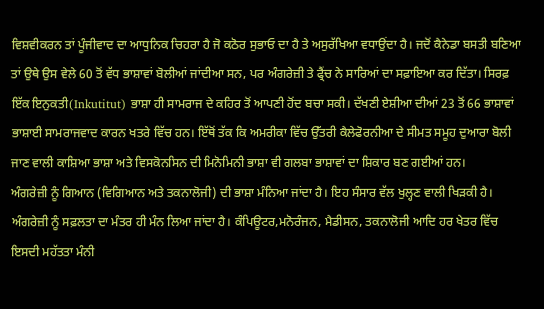ਵਿਸ਼ਵੀਕਰਨ ਤਾਂ ਪੂੰਜੀਵਾਦ ਦਾ ਆਧੁਨਿਕ ਚਿਹਰਾ ਹੈ ਜੋ ਕਠੋਰ ਸੁਭਾਓ ਦਾ ਹੈ ਤੇ ਅਸੁਰੱਖਿਆ ਵਧਾਉਂਦਾ ਹੈ। ਜਦੋਂ ਕੈਨੇਡਾ ਬਸਤੀ ਬਣਿਆ ਤਾਂ ਉਥੇ ਉਸ ਵੇਲੇ 60 ਤੋਂ ਵੱਧ ਭਾਸ਼ਾਵਾਂ ਬੋਲੀਆਂ ਜਾਂਦੀਆ ਸਨ, ਪਰ ਅੰਗਰੇਜ਼ੀ ਤੇ ਫ੍ਰੈਂਚ ਨੇ ਸਾਰਿਆਂ ਦਾ ਸਫ਼ਾਇਆ ਕਰ ਦਿੱਤਾ। ਸਿਰਫ਼ ਇੱਕ ਇਨੁਕਤੀ(Inkutitut) ਭਾਸ਼ਾ ਹੀ ਸਾਮਰਾਜ ਦੇ ਕਹਿਰ ਤੋਂ ਆਪਣੀ ਹੋਂਦ ਬਚਾ ਸਕੀ। ਦੱਖਣੀ ਏਸ਼ੀਆ ਦੀਆਂ 23 ਤੋਂ 66 ਭਾਸ਼ਾਵਾਂ ਭਾਸ਼ਾਈ ਸਾਮਰਾਜਵਾਦ ਕਾਰਨ ਖਤਰੇ ਵਿੱਚ ਹਨ। ਇੱਥੋਂ ਤੱਕ ਕਿ ਅਮਰੀਕਾ ਵਿੱਚ ਉੱਤਰੀ ਕੈਲੇਫੋਰਨੀਆ ਦੇ ਸੀਮਤ ਸਮੂਹ ਦੁਆਰਾ ਬੋਲੀ ਜਾਣ ਵਾਲੀ ਕਾਸ਼ਿਆ ਭਾਸ਼ਾ ਅਤੇ ਵਿਸਕੋਨਸਿਨ ਦੀ ਮਿਨੋਮਿਨੀ ਭਾਸ਼ਾ ਵੀ ਗਲਬਾ ਭਾਸ਼ਾਵਾਂ ਦਾ ਸ਼ਿਕਾਰ ਬਣ ਗਈਆਂ ਹਨ।
ਅੰਗਰੇਜ਼ੀ ਨੂੰ ਗਿਆਨ (ਵਿਗਿਆਨ ਅਤੇ ਤਕਨਾਲੋਜੀ) ਦੀ ਭਾਸ਼ਾ ਮੰਨਿਆ ਜਾਂਦਾ ਹੈ। ਇਹ ਸੰਸਾਰ ਵੱਲ ਖੁਲ੍ਹਣ ਵਾਲੀ ਖਿੜਕੀ ਹੈ। ਅੰਗਰੇਜ਼ੀ ਨੂੰ ਸਫ਼ਲਤਾ ਦਾ ਮੰਤਰ ਹੀ ਮੰਨ ਲਿਆ ਜਾਂਦਾ ਹੈ। ਕੰਪਿਊਟਰ,ਮਨੋਰੰਜਨ, ਮੈਡੀਸਨ, ਤਕਨਾਲੋਜੀ ਆਦਿ ਹਰ ਖੇਤਰ ਵਿੱਚ ਇਸਦੀ ਮਹੱਤਤਾ ਮੰਨੀ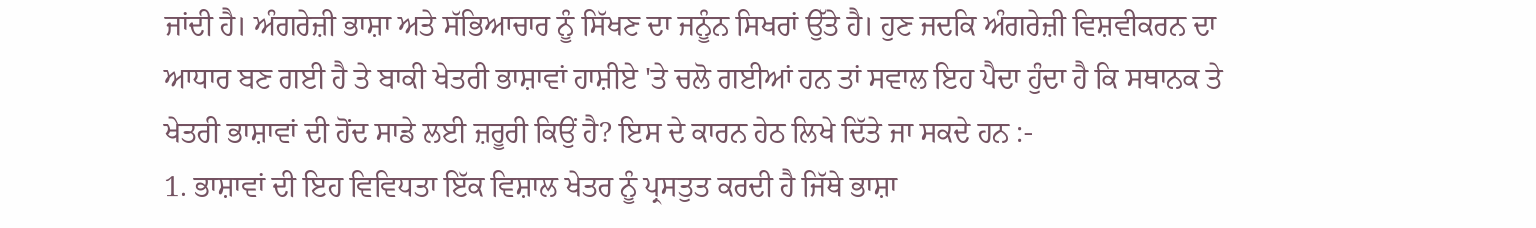ਜਾਂਦੀ ਹੈ। ਅੰਗਰੇਜ਼ੀ ਭਾਸ਼ਾ ਅਤੇ ਸੱਭਿਆਚਾਰ ਨੂੰ ਸਿੱਖਣ ਦਾ ਜਨੂੰਨ ਸਿਖਰਾਂ ਉੱਤੇ ਹੈ। ਹੁਣ ਜਦਕਿ ਅੰਗਰੇਜ਼ੀ ਵਿਸ਼ਵੀਕਰਨ ਦਾ ਆਧਾਰ ਬਣ ਗਈ ਹੈ ਤੇ ਬਾਕੀ ਖੇਤਰੀ ਭਾਸ਼ਾਵਾਂ ਹਾਸ਼ੀਏ 'ਤੇ ਚਲੋ ਗਈਆਂ ਹਨ ਤਾਂ ਸਵਾਲ ਇਹ ਪੈਦਾ ਹੁੰਦਾ ਹੈ ਕਿ ਸਥਾਨਕ ਤੇ ਖੇਤਰੀ ਭਾਸ਼ਾਵਾਂ ਦੀ ਹੋਂਦ ਸਾਡੇ ਲਈ ਜ਼ਰੂਰੀ ਕਿਉਂ ਹੈ? ਇਸ ਦੇ ਕਾਰਨ ਹੇਠ ਲਿਖੇ ਦਿੱਤੇ ਜਾ ਸਕਦੇ ਹਨ :-
1. ਭਾਸ਼ਾਵਾਂ ਦੀ ਇਹ ਵਿਵਿਧਤਾ ਇੱਕ ਵਿਸ਼ਾਲ ਖੇਤਰ ਨੂੰ ਪ੍ਰਸਤੁਤ ਕਰਦੀ ਹੈ ਜਿੱਥੇ ਭਾਸ਼ਾ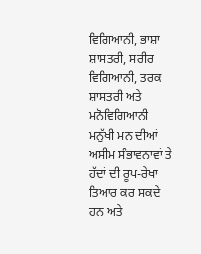ਵਿਗਿਆਨੀ, ਭਾਸ਼ਾ ਸ਼ਾਸਤਰੀ, ਸਰੀਰ ਵਿਗਿਆਨੀ, ਤਰਕ ਸ਼ਾਸਤਰੀ ਅਤੇ ਮਨੋਵਿਗਿਆਨੀ ਮਨੁੱਖੀ ਮਨ ਦੀਆਂ ਅਸੀਮ ਸੰਭਾਵਨਾਵਾਂ ਤੇ ਹੱਦਾਂ ਦੀ ਰੂਪ-ਰੇਖਾ ਤਿਆਰ ਕਰ ਸਕਦੇ ਹਨ ਅਤੇ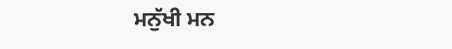ਮਨੁੱਖੀ ਮਨ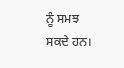ਨੂੰ ਸਮਝ ਸਕਦੇ ਹਨ।